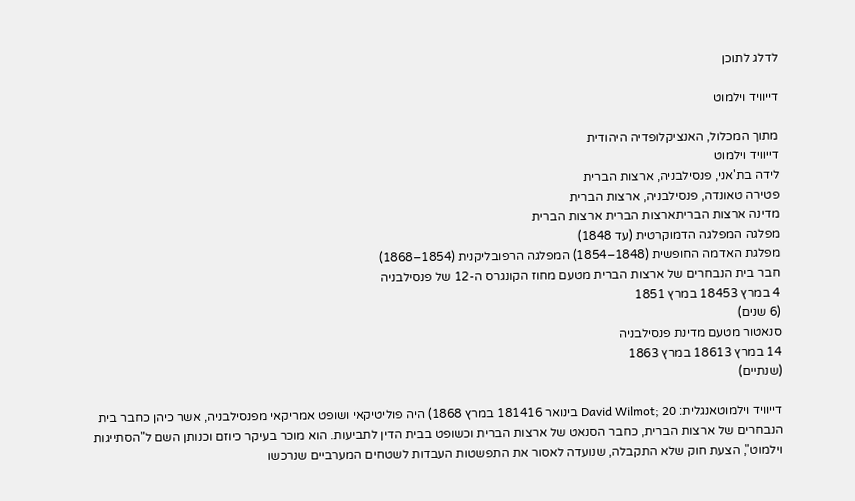לדלג לתוכן

דייוויד וילמוט

מתוך המכלול, האנציקלופדיה היהודית
דייוויד וילמוט
לידה בת'אני, פנסילבניה, ארצות הברית
פטירה טאונדה, פנסילבניה, ארצות הברית
מדינה ארצות הבריתארצות הברית ארצות הברית
מפלגה המפלגה הדמוקרטית (עד 1848)
מפלגת האדמה החופשית (1848–1854) המפלגה הרפובליקנית (1854–1868)
חבר בית הנבחרים של ארצות הברית מטעם מחוז הקונגרס ה-12 של פנסילבניה
4 במרץ 18453 במרץ 1851
(6 שנים)
סנאטור מטעם מדינת פנסילבניה
14 במרץ 18613 במרץ 1863
(שנתיים)

דייוויד וילמוטאנגלית: David Wilmot; 20 בינואר 181416 במרץ 1868) היה פוליטיקאי ושופט אמריקאי מפנסילבניה, אשר כיהן כחבר בית הנבחרים של ארצות הברית, כחבר הסנאט של ארצות הברית וכשופט בבית הדין לתביעות. הוא מוכר בעיקר כיוזם וכנותן השם ל"הסתייגות וילמוט", הצעת חוק שלא התקבלה, שנועדה לאסור את התפשטות העבדות לשטחים המערביים שנרכשו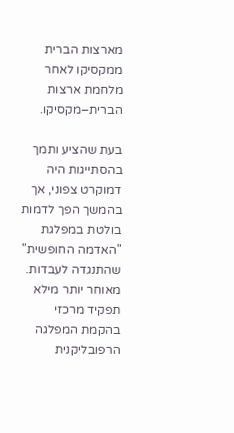מארצות הברית ממקסיקו לאחר מלחמת ארצות הברית–מקסיקו.

בעת שהציע ותמך בהסתייגות היה דמוקרט צפוני, אך בהמשך הפך לדמות בולטת במפלגת "האדמה החופשית" שהתנגדה לעבדות. מאוחר יותר מילא תפקיד מרכזי בהקמת המפלגה הרפובליקנית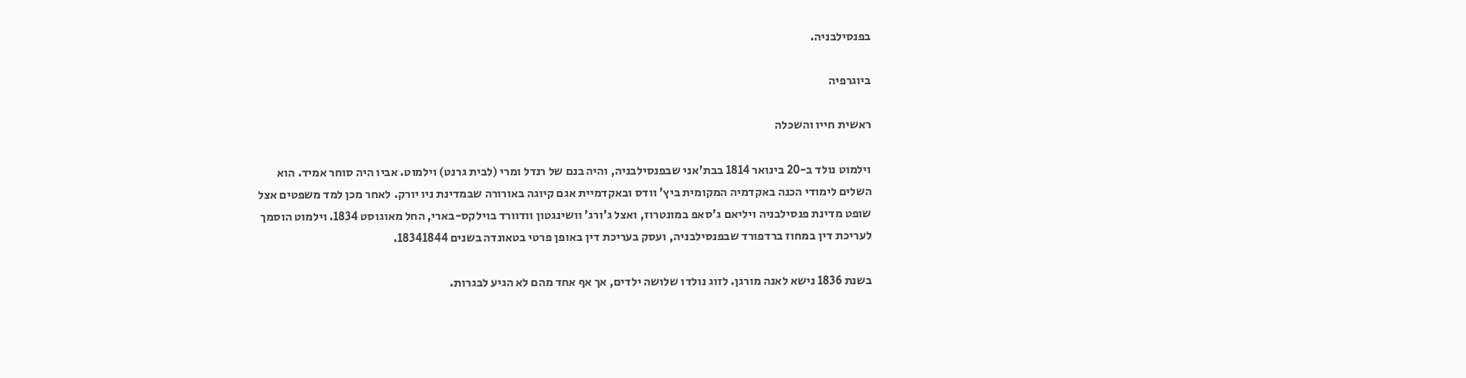בפנסילבניה.

ביוגרפיה

ראשית חייו והשכלה

וילמוט נולד ב-20 בינואר 1814 בבת'אני שבפנסילבניה, והיה בנם של רנדל ומרי (לבית גרנט) וילמוט. אביו היה סוחר אמיד. הוא השלים לימודי הכנה באקדמיה המקומית ביץ' וודס ובאקדמיית אגם קיוגה באורורה שבמדינת ניו יורק. לאחר מכן למד משפטים אצל שופט מדינת פנסילבניה ויליאם ג'סאפ במונטרוז, ואצל ג'ורג' וושינגטון וודוורד בוילקס-בארי, החל מאוגוסט 1834. וילמוט הוסמך לעריכת דין במחוז ברדפורד שבפנסילבניה, ועסק בעריכת דין באופן פרטי בטאונדה בשנים 18341844.

בשנת 1836 נישא לאנה מורגן. לזוג נולדו שלושה ילדים, אך אף אחד מהם לא הגיע לבגרות.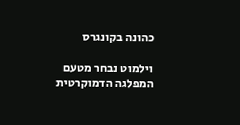כהונה בקונגרס

וילמוט נבחר מטעם המפלגה הדמוקרטית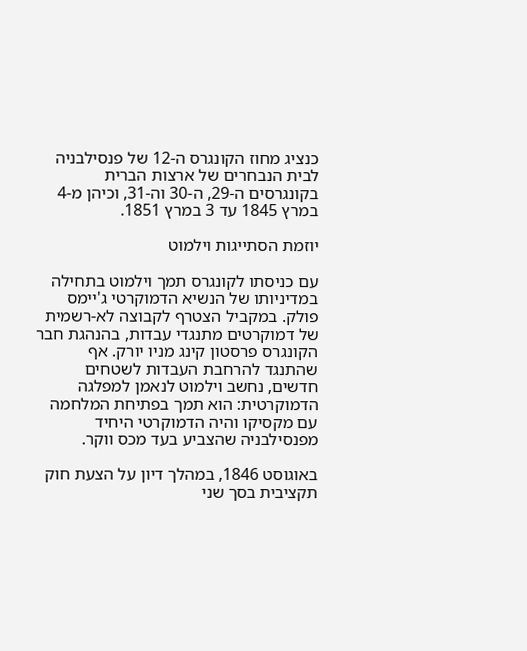כנציג מחוז הקונגרס ה-12 של פנסילבניה לבית הנבחרים של ארצות הברית בקונגרסים ה-29, ה-30 וה-31, וכיהן מ-4 במרץ 1845 עד 3 במרץ 1851.

יוזמת הסתייגות וילמוט

עם כניסתו לקונגרס תמך וילמוט בתחילה במדיניותו של הנשיא הדמוקרטי ג'יימס פולק. במקביל הצטרף לקבוצה לא-רשמית של דמוקרטים מתנגדי עבדות, בהנהגת חבר הקונגרס פרסטון קינג מניו יורק. אף שהתנגד להרחבת העבדות לשטחים חדשים, נחשב וילמוט לנאמן למפלגה הדמוקרטית: הוא תמך בפתיחת המלחמה עם מקסיקו והיה הדמוקרטי היחיד מפנסילבניה שהצביע בעד מכס ווקר.

באוגוסט 1846, במהלך דיון על הצעת חוק תקציבית בסך שני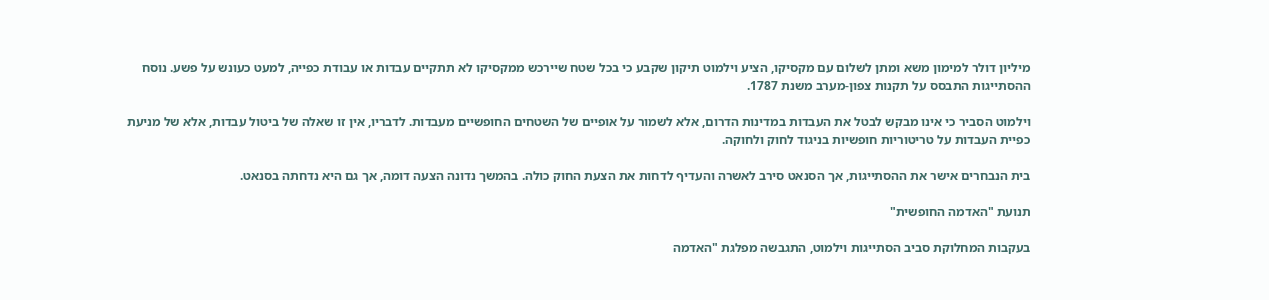מיליון דולר למימון משא ומתן לשלום עם מקסיקו, הציע וילמוט תיקון שקבע כי בכל שטח שיירכש ממקסיקו לא תתקיים עבדות או עבודת כפייה, למעט כעונש על פשע. נוסח ההסתייגות התבסס על תקנות צפון-מערב משנת 1787.

וילמוט הסביר כי אינו מבקש לבטל את העבדות במדינות הדרום, אלא לשמור על אופיים של השטחים החופשיים מעבדות. לדבריו, אין זו שאלה של ביטול עבדות, אלא של מניעת כפיית העבדות על טריטוריות חופשיות בניגוד לחוק ולחוקה.

בית הנבחרים אישר את ההסתייגות, אך הסנאט סירב לאשרה והעדיף לדחות את הצעת החוק כולה. בהמשך נדונה הצעה דומה, אך גם היא נדחתה בסנאט.

תנועת "האדמה החופשית"

בעקבות המחלוקת סביב הסתייגות וילמוט, התגבשה מפלגת "האדמה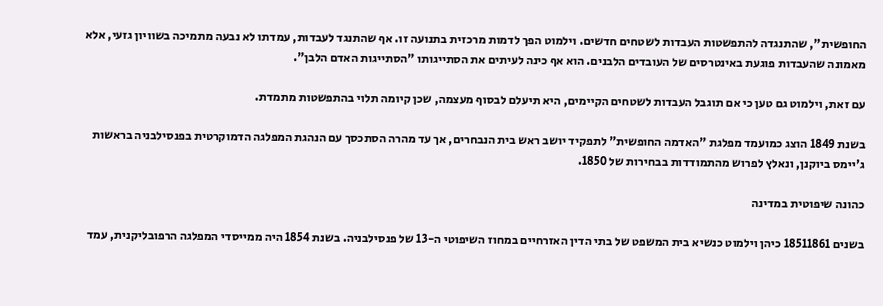החופשית", שהתנגדה להתפשטות העבדות לשטחים חדשים. וילמוט הפך לדמות מרכזית בתנועה זו. אף שהתנגד לעבדות, עמדתו לא נבעה מתמיכה בשוויון גזעי, אלא מאמונה שהעבדות פוגעת באינטרסים של העובדים הלבנים. הוא אף כינה לעיתים את הסתייגותו "הסתייגות האדם הלבן".

עם זאת, וילמוט גם טען כי אם תוגבל העבדות לשטחים הקיימים, היא תיעלם לבסוף מעצמה, שכן קיומה תלוי בהתפשטות מתמדת.

בשנת 1849 הוצג כמועמד מפלגת "האדמה החופשית" לתפקיד יושב ראש בית הנבחרים, אך עד מהרה הסתכסך עם הנהגת המפלגה הדמוקרטית בפנסילבניה בראשות ג'יימס ביוקנן, ונאלץ לפרוש מהתמודדות בבחירות של 1850.

כהונה שיפוטית במדינה

בשנים 18511861 כיהן וילמוט כנשיא בית המשפט של בתי הדין האזרחיים במחוז השיפוטי ה-13 של פנסילבניה. בשנת 1854 היה ממייסדי המפלגה הרפובליקנית, עמד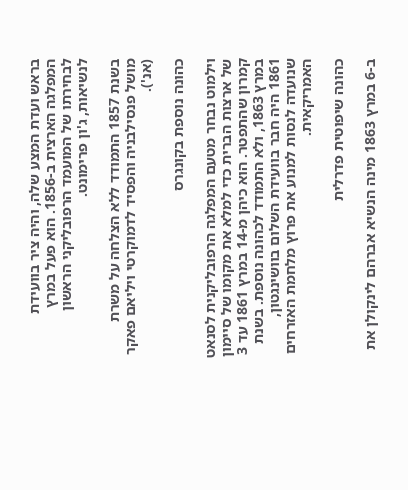בראש ועדת המצע שלה, והיה ציר בוועידת המפלגה הארצית ב-1856. הוא פעל במרץ לבחירתו של המועמד הרפובליקני הראשון לנשיאות, ג'ון פרימונט.

בשנת 1857 התמודד ללא הצלחה על משרת מושל פנסילבניה והפסיד לדמוקרטי ויליאם פאקר (אנ').

כהונה נוספת בקונגרס

וילמוט נבחר מטעם המפלגה הרפובליקנית לסנאט של ארצות הברית כדי למלא את מקומו של סיימון קמרון שהתפטר. הוא כיהן מ-14 במרץ 1861 עד 3 במרץ 1863, ולא התמודד לכהונה נוספת. בשנת 1861 היה חבר בוועידת השלום בוושינגטון, שנועדה לנסות למנוע את פרוץ מלחמת האזרחים האמריקאית.

כהונה שיפוטית פדרלית

ב-6 במרץ 1863 מינה הנשיא אברהם לינקולן את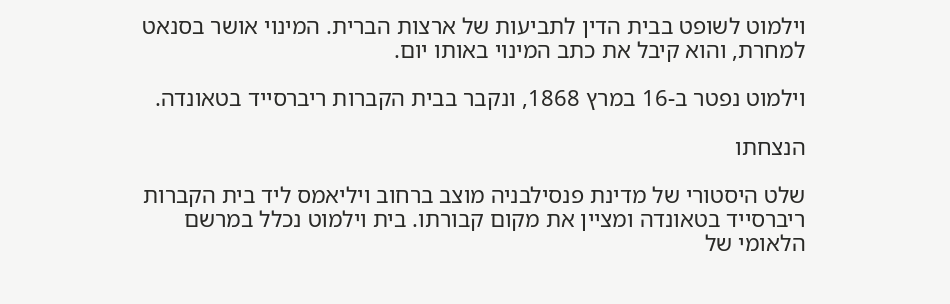וילמוט לשופט בבית הדין לתביעות של ארצות הברית. המינוי אושר בסנאט למחרת, והוא קיבל את כתב המינוי באותו יום.

וילמוט נפטר ב-16 במרץ 1868, ונקבר בבית הקברות ריברסייד בטאונדה.

הנצחתו

שלט היסטורי של מדינת פנסילבניה מוצב ברחוב ויליאמס ליד בית הקברות ריברסייד בטאונדה ומציין את מקום קבורתו. בית וילמוט נכלל במרשם הלאומי של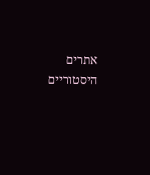אתרים היסטוריים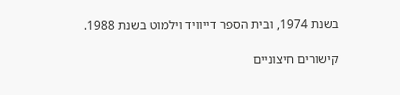בשנת 1974, ובית הספר דייוויד וילמוט בשנת 1988.

קישורים חיצוניים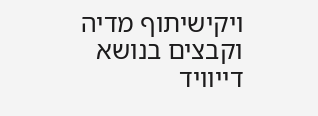ויקישיתוף מדיה וקבצים בנושא דייוויד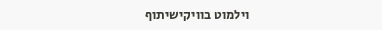וילמוט בוויקישיתוף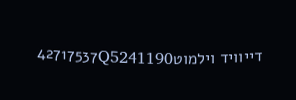דייוויד וילמוט42717537Q5241190